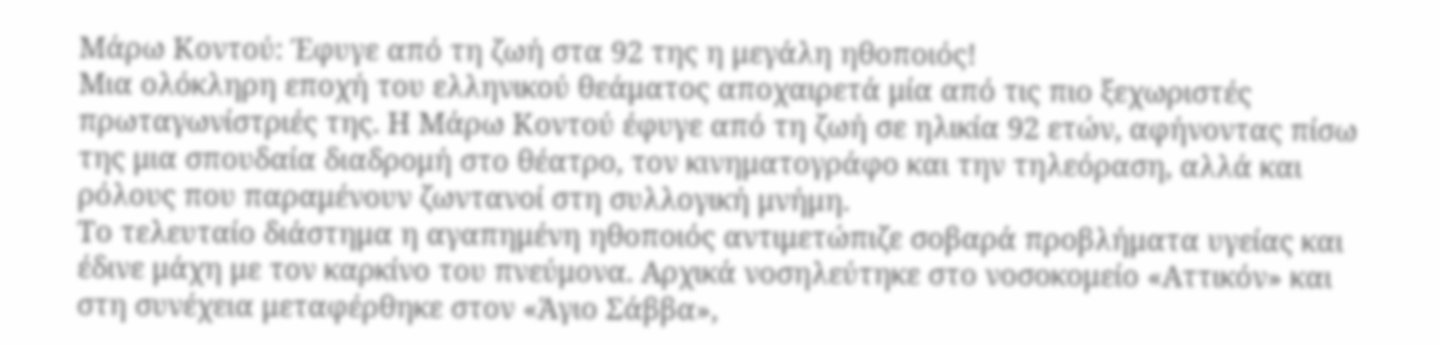Μάρω Κοντού: Έφυγε από τη ζωή στα 92 της η μεγάλη ηθοποιός!
Μια ολόκληρη εποχή του ελληνικού θεάματος αποχαιρετά μία από τις πιο ξεχωριστές πρωταγωνίστριές της. Η Μάρω Κοντού έφυγε από τη ζωή σε ηλικία 92 ετών, αφήνοντας πίσω της μια σπουδαία διαδρομή στο θέατρο, τον κινηματογράφο και την τηλεόραση, αλλά και ρόλους που παραμένουν ζωντανοί στη συλλογική μνήμη.
Το τελευταίο διάστημα η αγαπημένη ηθοποιός αντιμετώπιζε σοβαρά προβλήματα υγείας και έδινε μάχη με τον καρκίνο του πνεύμονα. Αρχικά νοσηλεύτηκε στο νοσοκομείο «Αττικόν» και στη συνέχεια μεταφέρθηκε στον «Άγιο Σάββα»,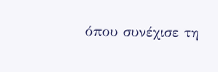όπου συνέχισε τη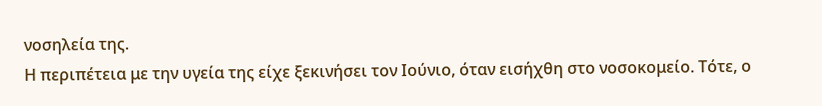νοσηλεία της.
Η περιπέτεια με την υγεία της είχε ξεκινήσει τον Ιούνιο, όταν εισήχθη στο νοσοκομείο. Τότε, ο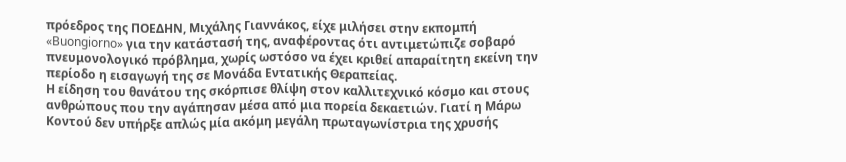πρόεδρος της ΠΟΕΔΗΝ, Μιχάλης Γιαννάκος, είχε μιλήσει στην εκπομπή «Buongiorno» για την κατάστασή της, αναφέροντας ότι αντιμετώπιζε σοβαρό πνευμονολογικό πρόβλημα, χωρίς ωστόσο να έχει κριθεί απαραίτητη εκείνη την περίοδο η εισαγωγή της σε Μονάδα Εντατικής Θεραπείας.
Η είδηση του θανάτου της σκόρπισε θλίψη στον καλλιτεχνικό κόσμο και στους ανθρώπους που την αγάπησαν μέσα από μια πορεία δεκαετιών. Γιατί η Μάρω Κοντού δεν υπήρξε απλώς μία ακόμη μεγάλη πρωταγωνίστρια της χρυσής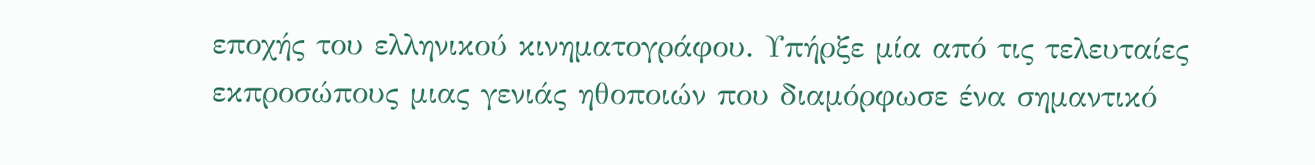εποχής του ελληνικού κινηματογράφου. Υπήρξε μία από τις τελευταίες εκπροσώπους μιας γενιάς ηθοποιών που διαμόρφωσε ένα σημαντικό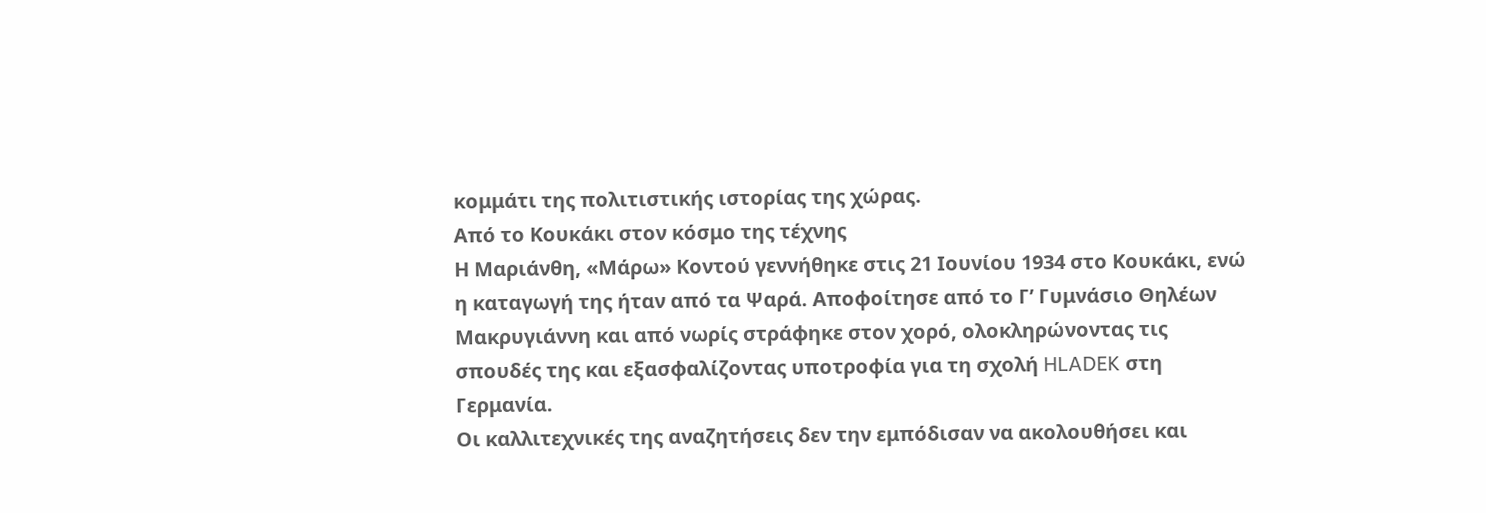κομμάτι της πολιτιστικής ιστορίας της χώρας.
Από το Κουκάκι στον κόσμο της τέχνης
Η Μαριάνθη, «Μάρω» Κοντού γεννήθηκε στις 21 Ιουνίου 1934 στο Κουκάκι, ενώ η καταγωγή της ήταν από τα Ψαρά. Αποφοίτησε από το Γ’ Γυμνάσιο Θηλέων Μακρυγιάννη και από νωρίς στράφηκε στον χορό, ολοκληρώνοντας τις σπουδές της και εξασφαλίζοντας υποτροφία για τη σχολή HLADEK στη Γερμανία.
Οι καλλιτεχνικές της αναζητήσεις δεν την εμπόδισαν να ακολουθήσει και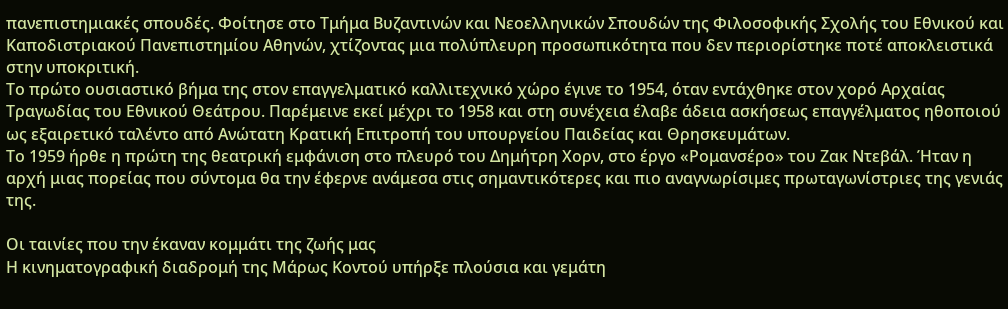πανεπιστημιακές σπουδές. Φοίτησε στο Τμήμα Βυζαντινών και Νεοελληνικών Σπουδών της Φιλοσοφικής Σχολής του Εθνικού και Καποδιστριακού Πανεπιστημίου Αθηνών, χτίζοντας μια πολύπλευρη προσωπικότητα που δεν περιορίστηκε ποτέ αποκλειστικά στην υποκριτική.
Το πρώτο ουσιαστικό βήμα της στον επαγγελματικό καλλιτεχνικό χώρο έγινε το 1954, όταν εντάχθηκε στον χορό Αρχαίας Τραγωδίας του Εθνικού Θεάτρου. Παρέμεινε εκεί μέχρι το 1958 και στη συνέχεια έλαβε άδεια ασκήσεως επαγγέλματος ηθοποιού ως εξαιρετικό ταλέντο από Ανώτατη Κρατική Επιτροπή του υπουργείου Παιδείας και Θρησκευμάτων.
Το 1959 ήρθε η πρώτη της θεατρική εμφάνιση στο πλευρό του Δημήτρη Χορν, στο έργο «Ρομανσέρο» του Ζακ Ντεβάλ. Ήταν η αρχή μιας πορείας που σύντομα θα την έφερνε ανάμεσα στις σημαντικότερες και πιο αναγνωρίσιμες πρωταγωνίστριες της γενιάς της.

Οι ταινίες που την έκαναν κομμάτι της ζωής μας
Η κινηματογραφική διαδρομή της Μάρως Κοντού υπήρξε πλούσια και γεμάτη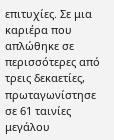επιτυχίες. Σε μια καριέρα που απλώθηκε σε περισσότερες από τρεις δεκαετίες, πρωταγωνίστησε σε 61 ταινίες μεγάλου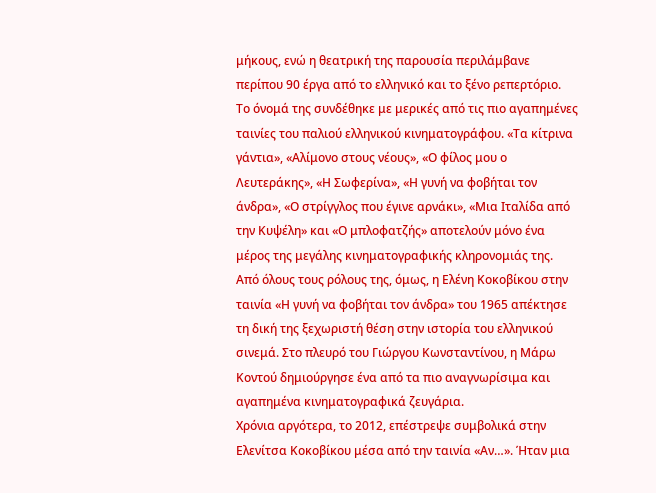μήκους, ενώ η θεατρική της παρουσία περιλάμβανε περίπου 90 έργα από το ελληνικό και το ξένο ρεπερτόριο.
Το όνομά της συνδέθηκε με μερικές από τις πιο αγαπημένες ταινίες του παλιού ελληνικού κινηματογράφου. «Τα κίτρινα γάντια», «Αλίμονο στους νέους», «Ο φίλος μου ο Λευτεράκης», «Η Σωφερίνα», «Η γυνή να φοβήται τον άνδρα», «Ο στρίγγλος που έγινε αρνάκι», «Μια Ιταλίδα από την Κυψέλη» και «Ο μπλοφατζής» αποτελούν μόνο ένα μέρος της μεγάλης κινηματογραφικής κληρονομιάς της.
Από όλους τους ρόλους της, όμως, η Ελένη Κοκοβίκου στην ταινία «Η γυνή να φοβήται τον άνδρα» του 1965 απέκτησε τη δική της ξεχωριστή θέση στην ιστορία του ελληνικού σινεμά. Στο πλευρό του Γιώργου Κωνσταντίνου, η Μάρω Κοντού δημιούργησε ένα από τα πιο αναγνωρίσιμα και αγαπημένα κινηματογραφικά ζευγάρια.
Χρόνια αργότερα, το 2012, επέστρεψε συμβολικά στην Ελενίτσα Κοκοβίκου μέσα από την ταινία «Αν…». Ήταν μια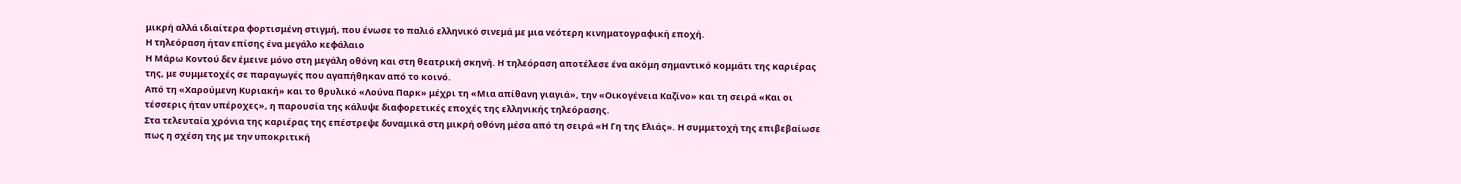μικρή αλλά ιδιαίτερα φορτισμένη στιγμή, που ένωσε το παλιό ελληνικό σινεμά με μια νεότερη κινηματογραφική εποχή.
Η τηλεόραση ήταν επίσης ένα μεγάλο κεφάλαιο
Η Μάρω Κοντού δεν έμεινε μόνο στη μεγάλη οθόνη και στη θεατρική σκηνή. Η τηλεόραση αποτέλεσε ένα ακόμη σημαντικό κομμάτι της καριέρας της, με συμμετοχές σε παραγωγές που αγαπήθηκαν από το κοινό.
Από τη «Χαρούμενη Κυριακή» και το θρυλικό «Λούνα Παρκ» μέχρι τη «Μια απίθανη γιαγιά», την «Οικογένεια Καζίνο» και τη σειρά «Και οι τέσσερις ήταν υπέροχες», η παρουσία της κάλυψε διαφορετικές εποχές της ελληνικής τηλεόρασης.
Στα τελευταία χρόνια της καριέρας της επέστρεψε δυναμικά στη μικρή οθόνη μέσα από τη σειρά «Η Γη της Ελιάς». Η συμμετοχή της επιβεβαίωσε πως η σχέση της με την υποκριτική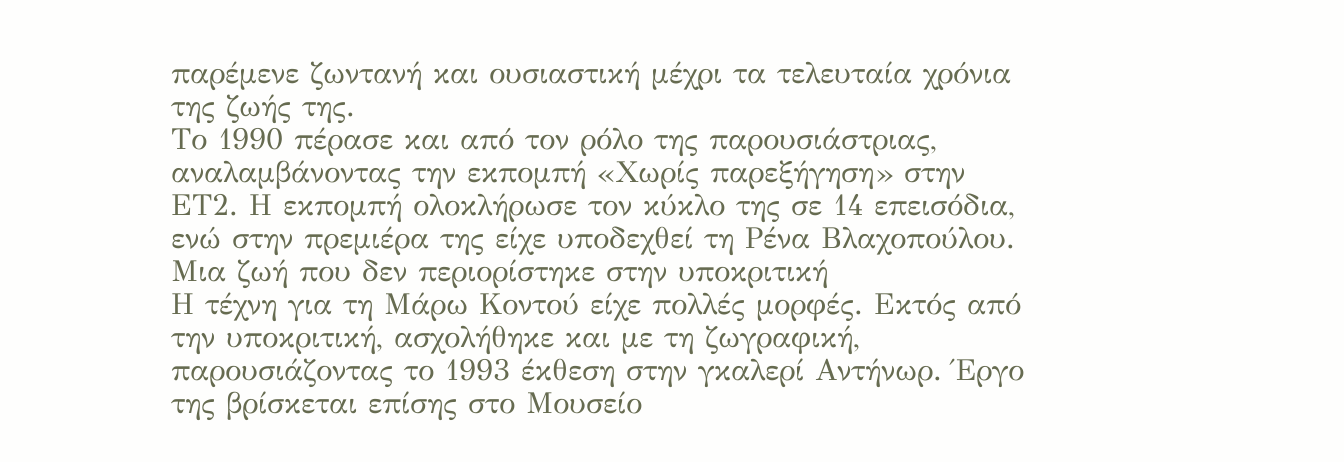παρέμενε ζωντανή και ουσιαστική μέχρι τα τελευταία χρόνια της ζωής της.
Το 1990 πέρασε και από τον ρόλο της παρουσιάστριας, αναλαμβάνοντας την εκπομπή «Χωρίς παρεξήγηση» στην ΕΤ2. Η εκπομπή ολοκλήρωσε τον κύκλο της σε 14 επεισόδια, ενώ στην πρεμιέρα της είχε υποδεχθεί τη Ρένα Βλαχοπούλου.
Μια ζωή που δεν περιορίστηκε στην υποκριτική
Η τέχνη για τη Μάρω Κοντού είχε πολλές μορφές. Εκτός από την υποκριτική, ασχολήθηκε και με τη ζωγραφική, παρουσιάζοντας το 1993 έκθεση στην γκαλερί Αντήνωρ. Έργο της βρίσκεται επίσης στο Μουσείο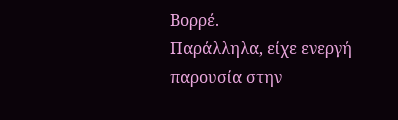Βορρέ.
Παράλληλα, είχε ενεργή παρουσία στην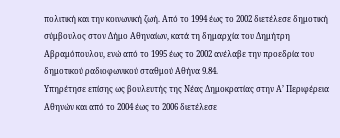πολιτική και την κοινωνική ζωή. Από το 1994 έως το 2002 διετέλεσε δημοτική σύμβουλος στον Δήμο Αθηναίων, κατά τη δημαρχία του Δημήτρη Αβραμόπουλου, ενώ από το 1995 έως το 2002 ανέλαβε την προεδρία του δημοτικού ραδιοφωνικού σταθμού Αθήνα 9.84.
Υπηρέτησε επίσης ως βουλευτής της Νέας Δημοκρατίας στην Α’ Περιφέρεια Αθηνών και από το 2004 έως το 2006 διετέλεσε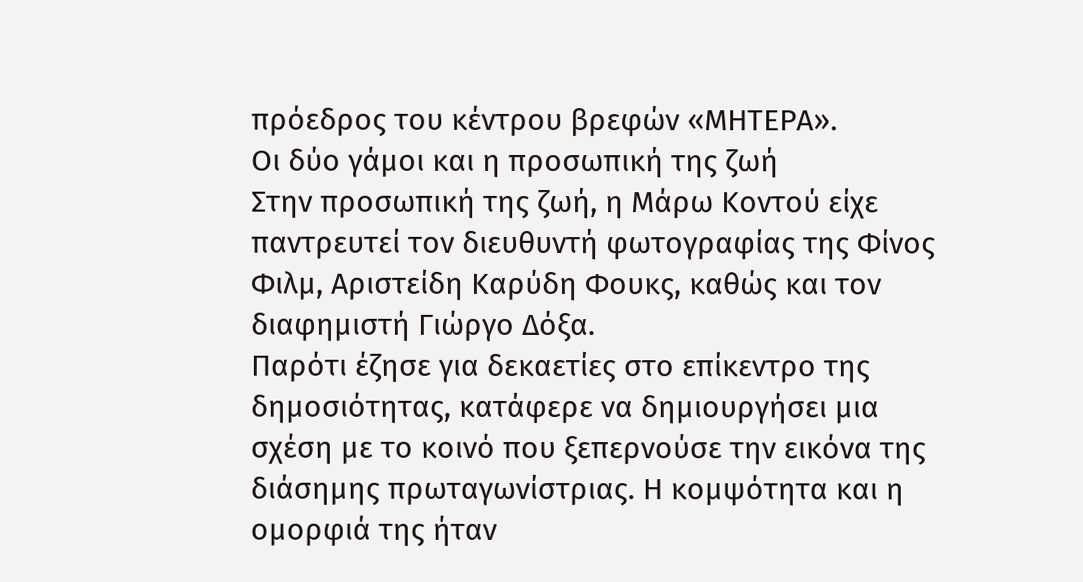πρόεδρος του κέντρου βρεφών «ΜΗΤΕΡΑ».
Οι δύο γάμοι και η προσωπική της ζωή
Στην προσωπική της ζωή, η Μάρω Κοντού είχε παντρευτεί τον διευθυντή φωτογραφίας της Φίνος Φιλμ, Αριστείδη Καρύδη Φουκς, καθώς και τον διαφημιστή Γιώργο Δόξα.
Παρότι έζησε για δεκαετίες στο επίκεντρο της δημοσιότητας, κατάφερε να δημιουργήσει μια σχέση με το κοινό που ξεπερνούσε την εικόνα της διάσημης πρωταγωνίστριας. Η κομψότητα και η ομορφιά της ήταν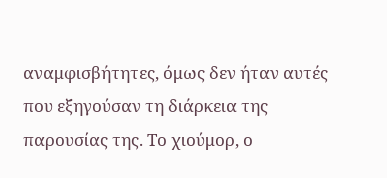αναμφισβήτητες, όμως δεν ήταν αυτές που εξηγούσαν τη διάρκεια της παρουσίας της. Το χιούμορ, ο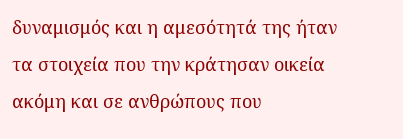δυναμισμός και η αμεσότητά της ήταν τα στοιχεία που την κράτησαν οικεία ακόμη και σε ανθρώπους που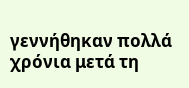γεννήθηκαν πολλά χρόνια μετά τη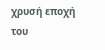χρυσή εποχή του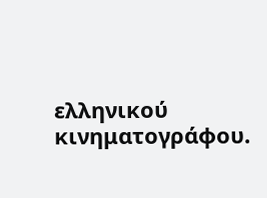ελληνικού κινηματογράφου.